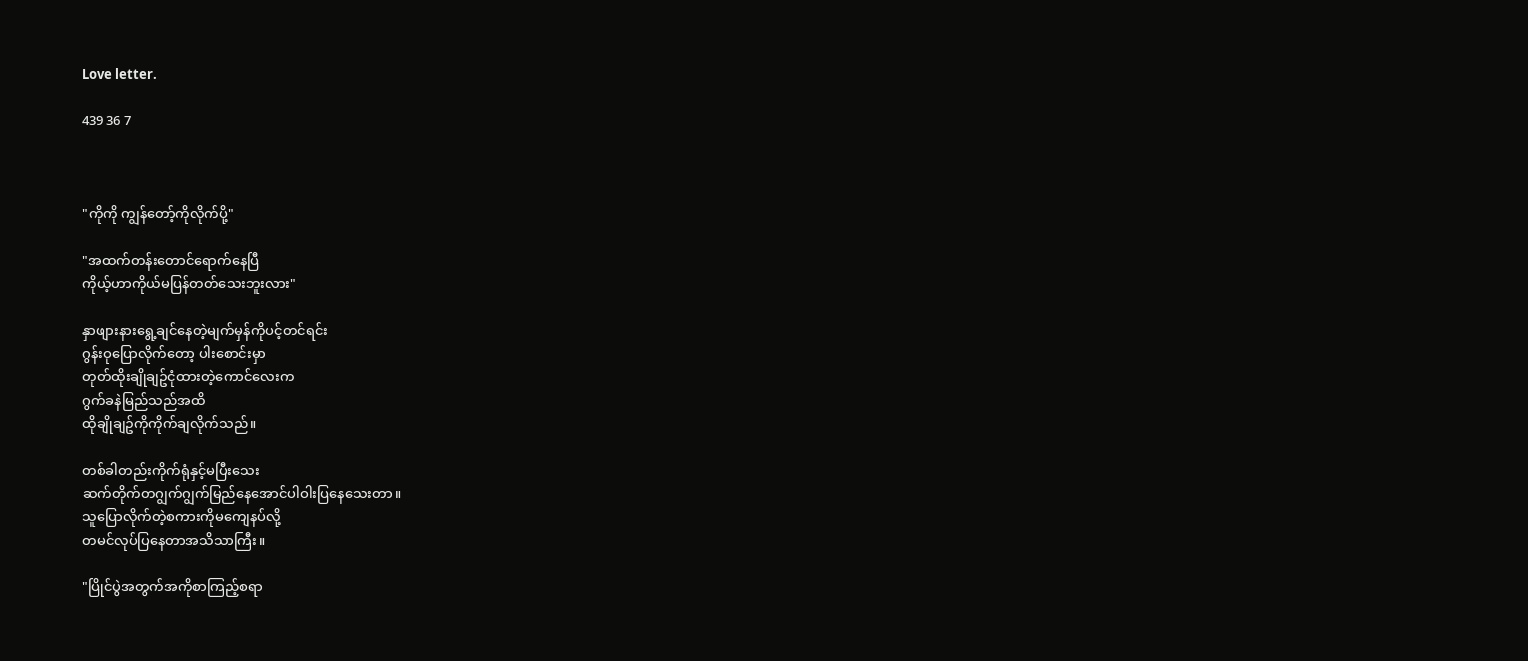Love letter.

439 36 7



"ကိုကို ကျွန်တော့်ကိုလိုက်ပို့"

"အထက်တန်းတောင်ရောက်နေပြီ
ကိုယ့်ဟာကိုယ်မပြန်တတ်သေးဘူးလား"

နှာဖျားနားရွေ့ချင်နေတဲ့မျက်မှန်ကိုပင့်တင်ရင်း
ဂွန်းဝုပြောလိုက်တော့ ပါးစောင်းမှာ
တုတ်ထိုးချိုချဥ်ငုံထားတဲ့ကောင်လေးက
ဂွက်ခနဲမြည်သည်အထိ
ထိုချိုချဥ်ကိုကိုက်ချလိုက်သည်။

တစ်ခါတည်းကိုက်ရုံနှင့်မပြီးသေး
ဆက်တိုက်တဂျွက်ဂျွက်မြည်နေအောင်ပါဝါးပြနေသေးတာ။
သူပြောလိုက်တဲ့စကားကိုမကျေနပ်လို့
တမင်လုပ်ပြနေတာအသိသာကြီး။

"ပြိုင်ပွဲအတွက်အကိုစာကြည့်စရာ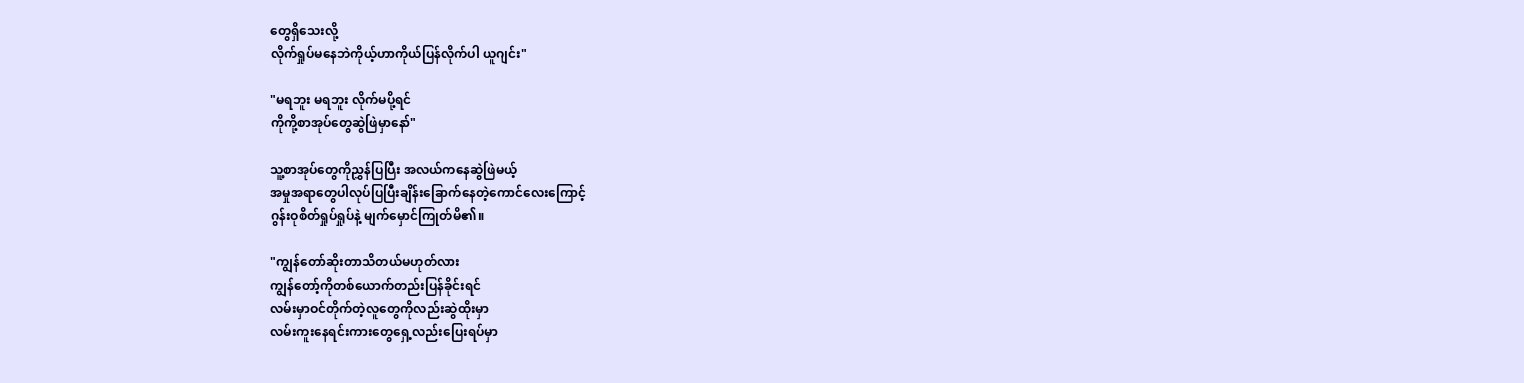တွေရှိသေးလို့
လိုက်ရှုပ်မနေဘဲကိုယ့်ဟာကိုယ်ပြန်လိုက်ပါ ယူဂျင်း"

"မရဘူး မရဘူး လိုက်မပို့ရင်
ကိုကို့စာအုပ်တွေဆွဲဖြဲမှာနော်"

သူ့စာအုပ်တွေကိုညွှန်ပြပြီး အလယ်ကနေဆွဲဖြဲမယ့်
အမှုအရာတွေပါလုပ်ပြပြီးချိန်းခြောက်နေတဲ့ကောင်လေးကြောင့်
ဂွန်းဝုစိတ်ရှုပ်ရှုပ်နဲ့ မျက်မှောင်ကြုတ်မိ၏။

"ကျွန်တော်ဆိုးတာသိတယ်မဟုတ်လား
ကျွန်တော့်ကိုတစ်ယောက်တည်းပြန်ခိုင်းရင်
လမ်းမှာဝင်တိုက်တဲ့လူတွေကိုလည်းဆွဲထိုးမှာ
လမ်းကူးနေရင်းကားတွေရှေ့လည်းပြေးရပ်မှာ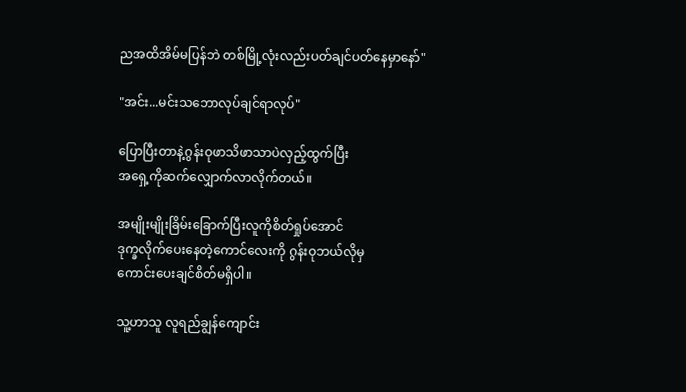ညအထိအိမ်မပြန်ဘဲ တစ်မြို့လုံးလည်းပတ်ချင်ပတ်နေမှာနော်"

"အင်း...မင်းသဘောလုပ်ချင်ရာလုပ်"

ပြောပြီးတာနဲ့ဂွန်းဝုဖာသိဖာသာပဲလှည့်ထွက်ပြီး
အရှေ့ကိုဆက်လျှောက်လာလိုက်တယ်။

အမျိုးမျိုးခြိမ်းခြောက်ပြီးလူကိုစိတ်ရှုပ်အောင်
ဒုက္ခလိုက်ပေးနေတဲ့ကောင်လေးကို ဂွန်းဝုဘယ်လိုမှ
ကောင်းပေးချင်စိတ်မရှိပါ။

သူ့ဟာသူ လူရည်ချွန်ကျောင်း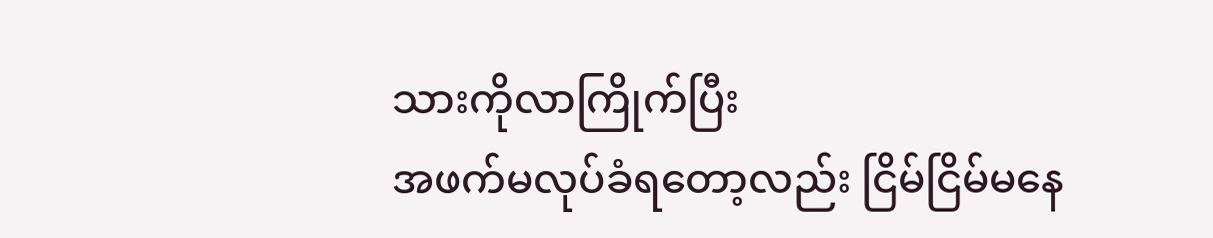သားကိုလာကြိုက်ပြီး
အဖက်မလုပ်ခံရတော့လည်း ငြိမ်ငြိမ်မနေ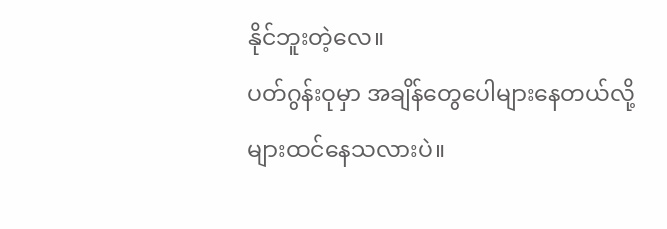နိုင်ဘူးတဲ့လေ။
ပတ်ဂွန်းဝုမှာ အချိန်တွေပေါများနေတယ်လို့များထင်နေသလားပဲ။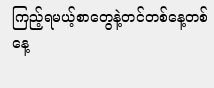ကြည့်ရမယ့်စာတွေနဲ့တင်တစ်နေ့တစ်နေ့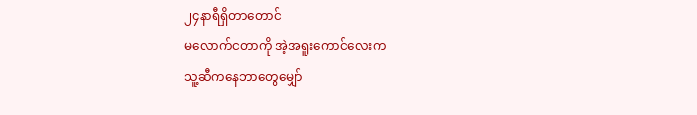၂၄နာရီရှိတာတောင်
မလောက်ငတာကို အဲ့အရူးကောင်လေးက
သူ့ဆီကနေဘာတွေမျှော်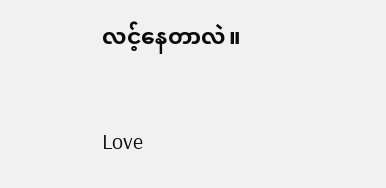လင့်နေတာလဲ။

Love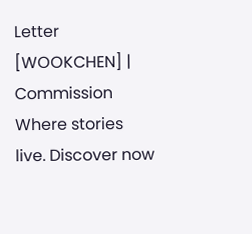Letter [WOOKCHEN] | Commission Where stories live. Discover now